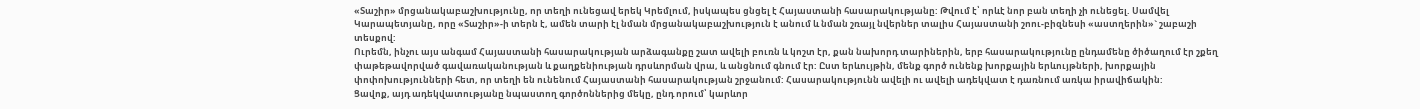«Տաշիր» մրցանակաբաշխությունը, որ տեղի ունեցավ երեկ Կրեմլում, իսկապես ցնցել է Հայաստանի հասարակությանը: Թվում է՝ որևէ նոր բան տեղի չի ունեցել. Սամվել Կարապետյանը, որը «Տաշիր»-ի տերն է, ամեն տարի էլ նման մրցանակաբաշխություն է անում և նման շռայլ նվերներ տալիս Հայաստանի շոու-բիզնեսի «աստղերին»` շաբաշի տեսքով:
Ուրեմն, ինչու այս անգամ Հայաստանի հասարակության արձագանքը շատ ավելի բուռն և կոշտ էր, քան նախորդ տարիներին, երբ հասարակությունը ընդամենը ծիծաղում էր շքեղ փաթեթավորված գավառականության և քաղքենիության դրսևորման վրա, և անցնում գնում էր: Ըստ երևույթին, մենք գործ ունենք խորքային երևույթների, խորքային փոփոխությունների հետ, որ տեղի են ունենում Հայաստանի հասարակության շրջանում: Հասարակությունն ավելի ու ավելի ադեկվատ է դառնում առկա իրավիճակին:
Ցավոք, այդ ադեկվատությանը նպաստող գործոններից մեկը, ընդ որում՝ կարևոր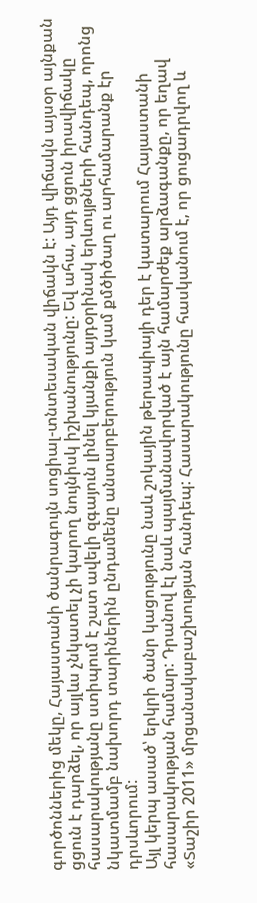գործոններից մեկը, Հայաստանի ծանրագույն սոցիալ-տնտեսական վիճակն է: Այդ վիճակն այսօր այնքան ցցուն է դարձել, որ այլևս չնկատել չի կարող նույնիսկ իշխանությունը: Եվ ահա, այդ ցցուն իրավիճակը հասարակությանը ստիպում է շատ ավելի զգայուն լինել կյանքի այդօրինակ երևույթների հանդեպ, որոնց նկատմամբ նախորդ տարիներին ընդամենը անտարբերություն կամ քմծիծաղ ու արհամարանք էր դրսևորում:
Այլ կերպ ասած՝ երկրի ծանր կացությունը նաև շոկային թերապիայի դեր է կատարում Հայաստանի հասարակության համար: Դրանով էլ նաև պայմանավորված է այն համարժեք արձագանքը, որ եղավ «Տաշիր 2011» մրցանակաբաշխության հանդեպ: Հասարակությունը հասկանում է, որ ցուցադրվող և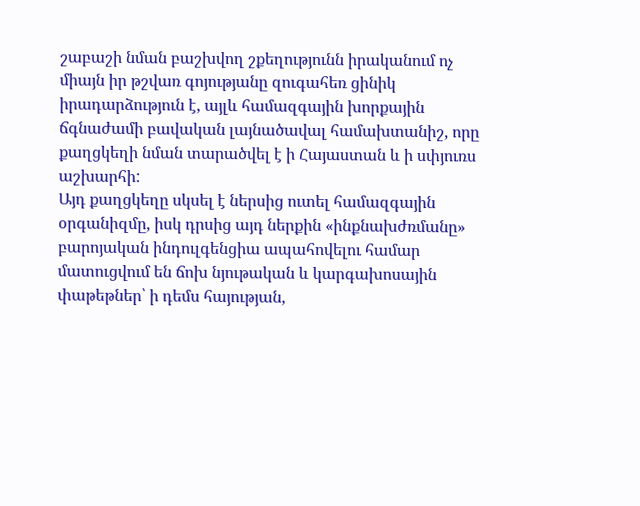շաբաշի նման բաշխվող շքեղությունն իրականում ոչ միայն իր թշվառ գոյությանը զուգահեռ ցինիկ իրադարձություն է, այլև համազգային խորքային ճգնաժամի բավական լայնածավալ համախտանիշ, որը քաղցկեղի նման տարածվել է ի Հայաստան և ի սփյուռս աշխարհի:
Այդ քաղցկեղը սկսել է ներսից ուտել համազգային օրգանիզմը, իսկ դրսից այդ ներքին «ինքնախժռմանը» բարոյական ինդուլգենցիա ապահովելու համար մատուցվում են ճոխ նյութական և կարգախոսային փաթեթներ՝ ի դեմս հայության,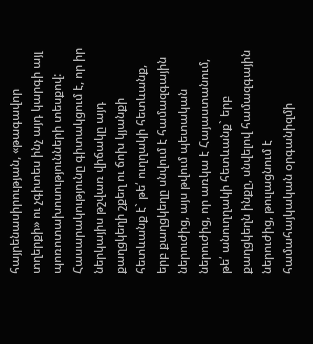հայրենասիրության, «թագավոր տղերքի» ու չգիտես ինչ այդ կարգի այլ պոռոտախոսությունների տեսքով: Հասարակությունը գիտակցում է, որ իր ներկայիս թշվառ վիճակը այդ քաղցկեղի շքեղ ու ճոխ կյանքի հետևանք է` թե՛ ուղղակի հետևանք, երբ քաղցկեղը սնվում է համազգային ներուժից, այս թվում պետական ներուժից, որ առկա է Հայաստանում, թե՛ անուղղակի հետևանք` երբ քաղցկեղն ինքը, սնվելով համազգային ներուժից, թուլացնում է համահայկական օրգանիզմի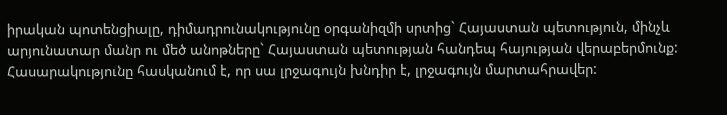իրական պոտենցիալը, դիմադրունակությունը օրգանիզմի սրտից` Հայաստան պետություն, մինչև արյունատար մանր ու մեծ անոթները` Հայաստան պետության հանդեպ հայության վերաբերմունք:
Հասարակությունը հասկանում է, որ սա լրջագույն խնդիր է, լրջագույն մարտահրավեր: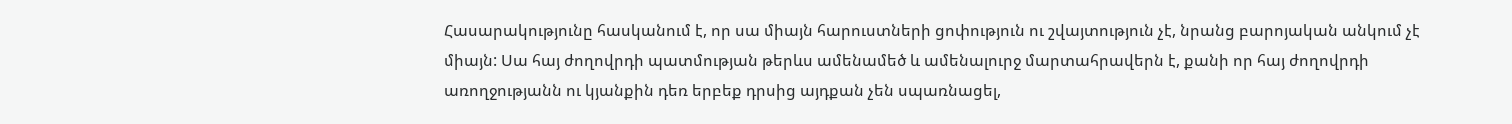Հասարակությունը հասկանում է, որ սա միայն հարուստների ցոփություն ու շվայտություն չէ, նրանց բարոյական անկում չէ միայն: Սա հայ ժողովրդի պատմության թերևս ամենամեծ և ամենալուրջ մարտահրավերն է, քանի որ հայ ժողովրդի առողջությանն ու կյանքին դեռ երբեք դրսից այդքան չեն սպառնացել,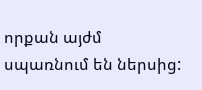որքան այժմ սպառնում են ներսից: